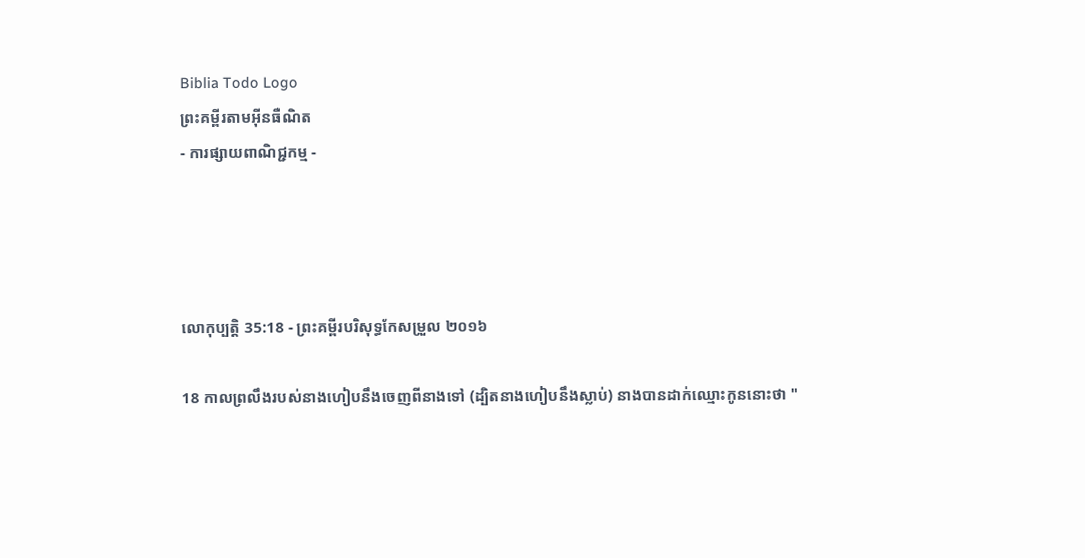Biblia Todo Logo
ព្រះគម្ពីរតាមអ៊ីនធឺណិត
- ការផ្សាយពាណិជ្ជកម្ម -




លោកុ‌ប្បត្តិ 35:18 - ព្រះគម្ពីរបរិសុទ្ធកែសម្រួល ២០១៦

18 កាលព្រលឹងរបស់នាងហៀបនឹងចេញពីនាងទៅ (ដ្បិតនាងហៀបនឹងស្លាប់) នាងបានដាក់ឈ្មោះកូននោះថា "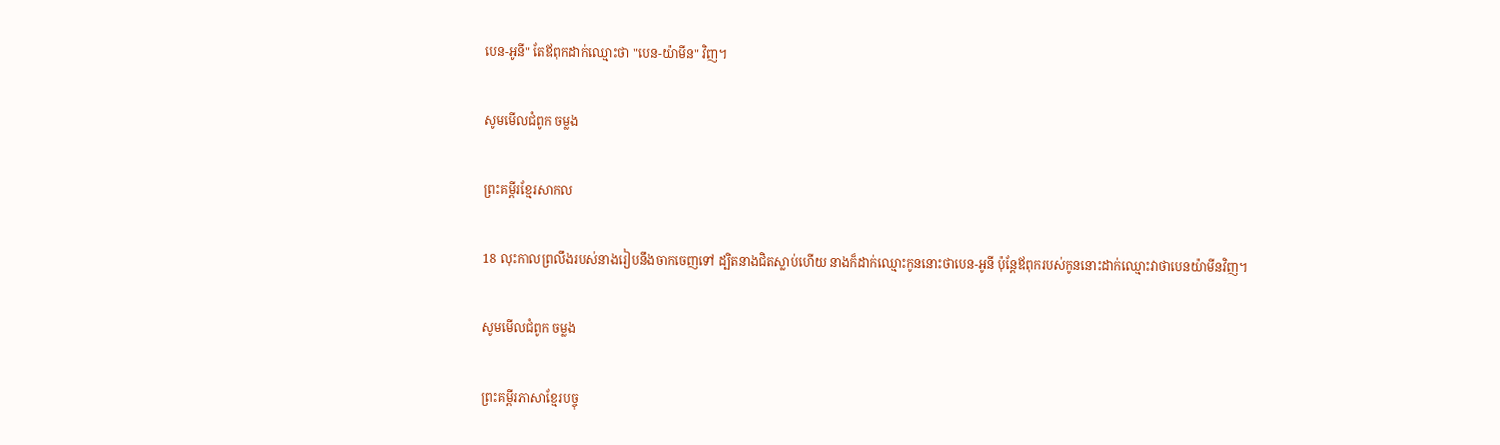បេន-អូនី" តែឪពុកដាក់ឈ្មោះថា "បេន-យ៉ាមីន" វិញ។

សូមមើលជំពូក ចម្លង

ព្រះគម្ពីរខ្មែរសាកល

18 លុះកាលព្រលឹងរបស់នាងរៀបនឹងចាកចេញទៅ ដ្បិតនាងជិតស្លាប់ហើយ នាងក៏ដាក់ឈ្មោះកូននោះថាបេន-អូនី ប៉ុន្តែឪពុករបស់កូននោះដាក់ឈ្មោះវាថាបេនយ៉ាមីនវិញ។

សូមមើលជំពូក ចម្លង

ព្រះគម្ពីរភាសាខ្មែរបច្ចុ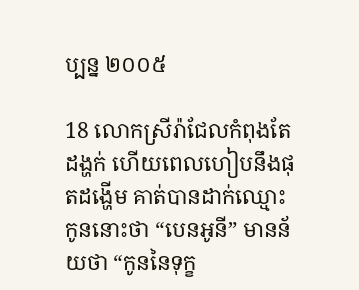ប្បន្ន ២០០៥

18 លោកស្រីរ៉ាជែលកំពុងតែដង្ហក់ ហើយពេលហៀបនឹងផុតដង្ហើម គាត់បានដាក់ឈ្មោះកូននោះថា “បេន‌អូនី” មានន័យថា “កូននៃទុក្ខ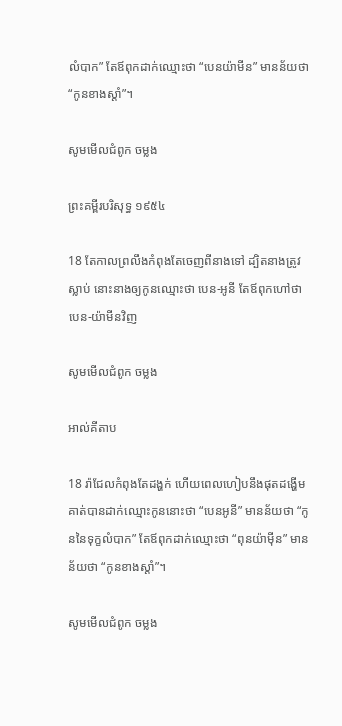លំបាក” តែឪពុកដាក់ឈ្មោះថា “បេន‌យ៉ាមីន” មានន័យថា “កូនខាងស្ដាំ”។

សូមមើលជំពូក ចម្លង

ព្រះគម្ពីរបរិសុទ្ធ ១៩៥៤

18 តែកាលព្រលឹងកំពុងតែចេញពីនាងទៅ ដ្បិតនាងត្រូវស្លាប់ នោះនាងឲ្យកូនឈ្មោះថា បេន-អូនី តែឪពុកហៅថា បេន-យ៉ាមីនវិញ

សូមមើលជំពូក ចម្លង

អាល់គីតាប

18 រ៉ាជែលកំពុងតែដង្ហក់ ហើយពេលហៀបនឹងផុតដង្ហើម គាត់បានដាក់ឈ្មោះកូននោះថា “បេនអូនី” មានន័យថា “កូននៃទុក្ខលំបាក” តែឪពុកដាក់ឈ្មោះថា “ពុន‌យ៉ាម៉ីន” មានន័យថា “កូនខាងស្តាំ”។

សូមមើលជំពូក ចម្លង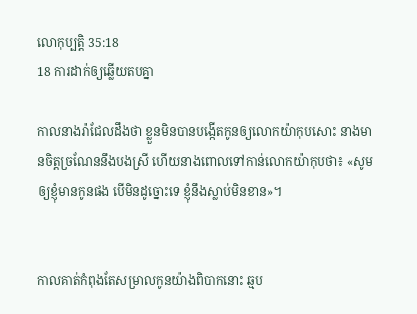លោកុ‌ប្បត្តិ 35:18
18 ការដាក់ឲ្យឆ្លើយតបគ្នា

កាលនាងរ៉ាជែលដឹងថា ខ្លួនមិនបានបង្កើតកូនឲ្យលោកយ៉ាកុបសោះ នាងមានចិត្តច្រណែននឹងបងស្រី ហើយនាងពោលទៅកាន់លោកយ៉ាកុបថា៖ «សូមឲ្យខ្ញុំមានកូនផង បើមិនដូច្នោះទេ ខ្ញុំនឹងស្លាប់មិនខាន»។


កាលគាត់កំពុងតែសម្រាលកូនយ៉ាងពិបាកនោះ ឆ្មប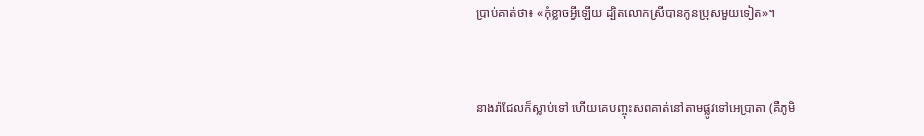ប្រាប់គាត់ថា៖ «កុំខ្លាចអ្វីឡើយ ដ្បិតលោកស្រីបានកូនប្រុសមួយទៀត»។


នាងរ៉ាជែលក៏ស្លាប់ទៅ ហើយគេបញ្ចុះសពគាត់នៅតាមផ្លូវទៅអេប្រា‌តា (គឺភូមិ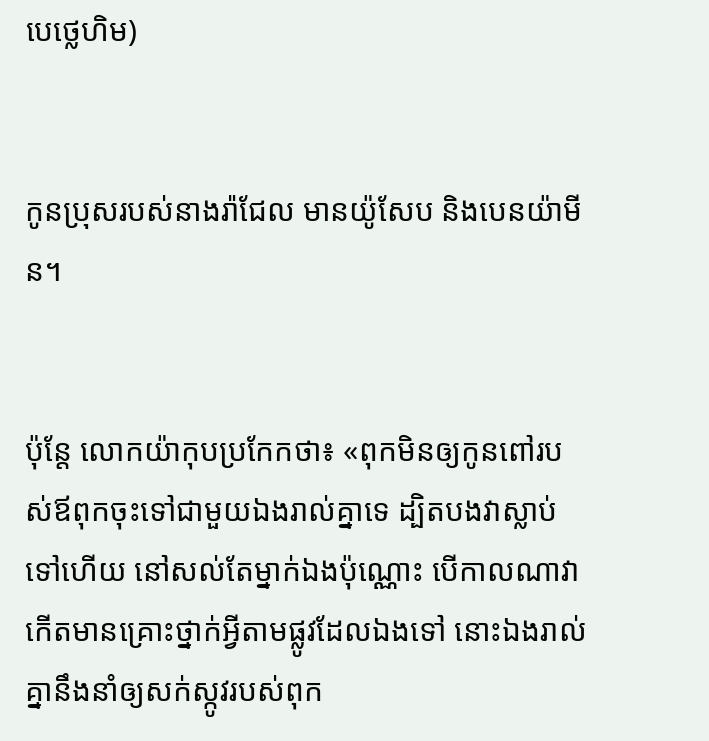បេថ្លេ‌ហិម)


កូនប្រុសរបស់នាងរ៉ាជែល មានយ៉ូសែប និងបេនយ៉ាមីន។


ប៉ុន្ដែ លោកយ៉ាកុបប្រកែកថា៖ «ពុកមិនឲ្យកូនពៅរបស់ឪពុកចុះទៅជា‌មួយឯងរាល់គ្នាទេ ដ្បិតបងវាស្លាប់ទៅហើយ នៅសល់តែម្នាក់ឯងប៉ុណ្ណោះ បើកាលណាវាកើតមានគ្រោះថ្នាក់អ្វីតាមផ្លូវដែលឯងទៅ នោះឯងរាល់គ្នានឹងនាំឲ្យសក់ស្កូវរបស់ពុក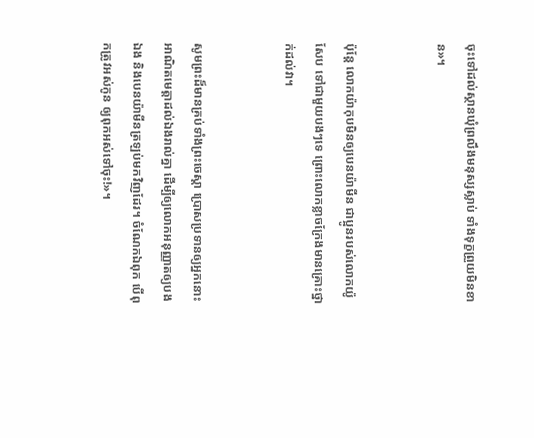ចុះទៅដល់ស្ថានឃុំព្រលឹងមនុស្សស្លាប់ ទាំងទុក្ខព្រួយមិនខាន»។


ប៉ុន្ដែ លោកយ៉ាកុបមិនឲ្យបេនយ៉ាមីន ជាប្អូនរបស់លោកយ៉ូសែប ទៅជា‌មួយបងៗទេ ព្រោះលោកខ្លាចក្រែងមានគ្រោះថ្នាក់ដល់វា។


សូមព្រះដ៏មានគ្រប់ទាំងព្រះ‌ចេស្តា ប្រោសប្រទានឲ្យអ្នកនោះអាណិតមេត្តាដល់ឯងរាល់គ្នា ដើម្បីឲ្យលោកអនុញ្ញាតឲ្យបងឯង និងបេនយ៉ាមីនត្រឡប់មកវិញដែរ។ ចំណែកឯពុក បើពុកត្រូវអស់កូន ឲ្យពុកអស់ទៅចុះ!»។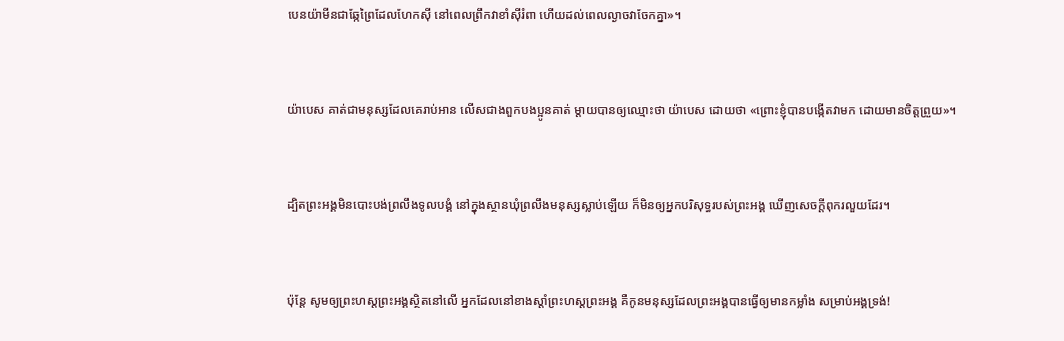បេនយ៉ាមីនជាឆ្កែព្រៃដែលហែកស៊ី នៅពេលព្រឹកវាខាំស៊ីរំពា ហើយដល់ពេលល្ងាចវាចែកគ្នា»។


យ៉ាបេស គាត់ជាមនុស្សដែលគេរាប់អាន លើសជាងពួកបង‌ប្អូនគាត់ ម្តាយបានឲ្យឈ្មោះថា យ៉ាបេស ដោយថា «ព្រោះខ្ញុំបានបង្កើតវាមក ដោយមានចិត្តព្រួយ»។


ដ្បិតព្រះ‌អង្គមិនបោះបង់ព្រលឹងទូល‌បង្គំ នៅក្នុងស្ថានឃុំព្រលឹងមនុស្សស្លាប់ឡើយ ក៏មិនឲ្យអ្នកបរិសុទ្ធរបស់ព្រះ‌អង្គ ឃើញសេចក្ដីពុករលួយដែរ។


ប៉ុន្ដែ សូមឲ្យព្រះ‌ហស្តព្រះ‌អង្គស្ថិតនៅលើ អ្នកដែលនៅខាងស្ដាំព្រះ‌ហស្តព្រះ‌អង្គ គឺកូនមនុស្សដែលព្រះ‌អង្គបានធ្វើឲ្យមានកម្លាំង សម្រាប់អង្គទ្រង់!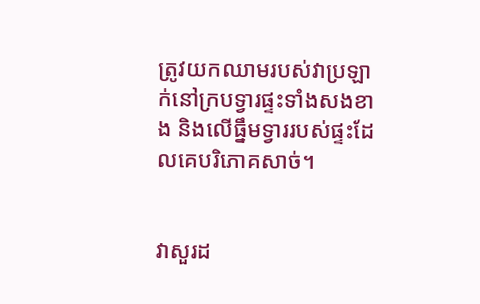ត្រូវយកឈាមរបស់វាប្រឡាក់នៅក្របទ្វារផ្ទះទាំងសងខាង និងលើធ្នឹមទ្វាររបស់ផ្ទះដែលគេបរិ‌ភោគសាច់។


វាសួរដ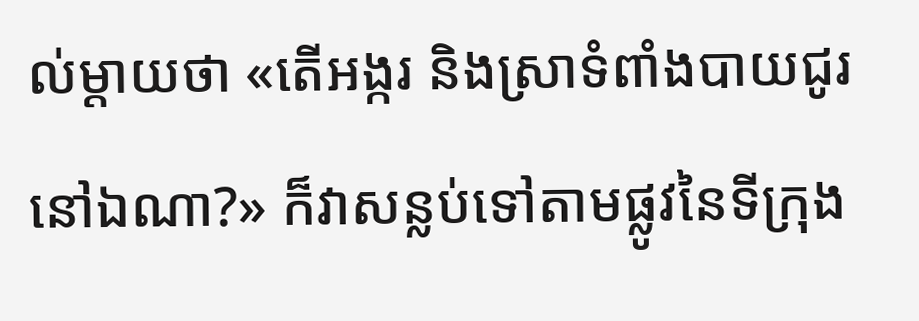ល់ម្តាយថា «តើអង្ករ និងស្រាទំពាំង‌បាយ‌ជូរនៅឯណា?» ក៏វាសន្លប់ទៅតាមផ្លូវនៃទីក្រុង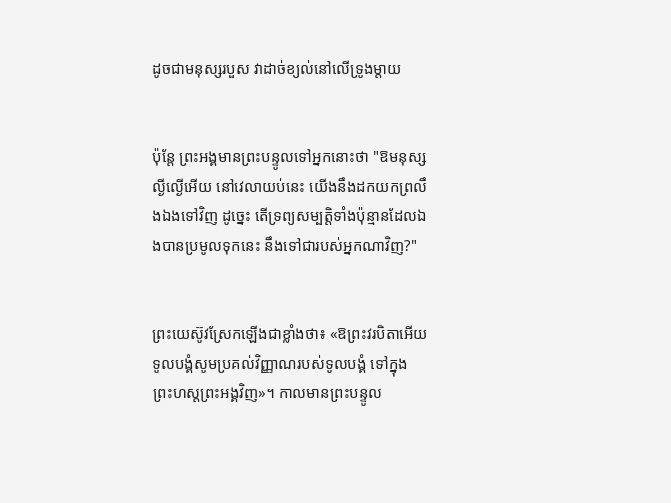ដូចជាមនុស្សរបួស វាដាច់ខ្យល់នៅលើទ្រូងម្តាយ


ប៉ុន្តែ ព្រះ‌អង្គមានព្រះ‌បន្ទូលទៅអ្នកនោះថា "ឱមនុស្សល្ងី‌ល្ងើអើយ នៅវេលាយប់នេះ យើងនឹងដកយកព្រលឹងឯងទៅវិញ ដូច្នេះ តើទ្រព្យសម្បត្តិទាំងប៉ុន្មានដែលឯងបានប្រមូលទុកនេះ នឹងទៅជារបស់អ្នកណាវិញ?"


ព្រះ‌យេស៊ូវស្រែកឡើងជាខ្លាំងថា៖ «ឱព្រះ‌វរបិតាអើយ ទូល‌បង្គំសូមប្រគល់វិញ្ញាណរបស់ទូលបង្គំ ទៅក្នុងព្រះ‌ហស្តព្រះ‌អង្គវិញ»។ កាលមានព្រះ‌បន្ទូល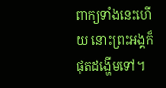ពាក្យទាំងនេះហើយ នោះព្រះ‌អង្គក៏ផុតដង្ហើមទៅ។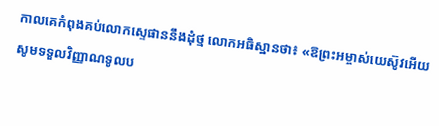កាលគេកំពុងគប់លោកស្ទេផាននឹងដុំថ្ម លោកអធិស្ឋានថា៖ «ឱព្រះ‌អម្ចាស់‌យេស៊ូវអើយ សូមទទួលវិញ្ញាណទូលប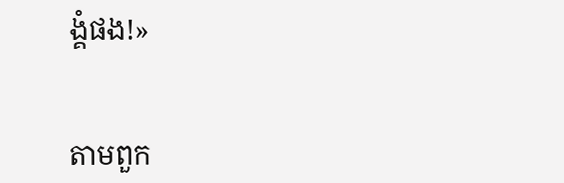ង្គំផង!»


តាមពួក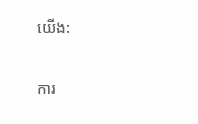យើង:

ការ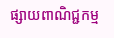ផ្សាយពាណិជ្ជកម្ម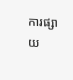ការផ្សាយ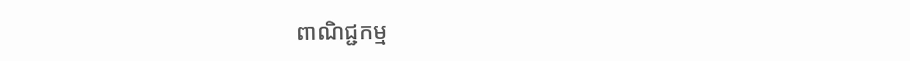ពាណិជ្ជកម្ម